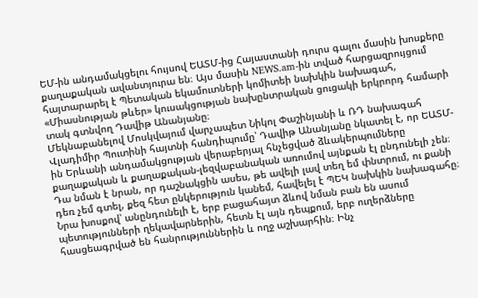ԵՄ-ին անդամակցելու հույսով ԵԱՏՄ-ից Հայաստանի դուրս գալու մասին խոսքերը քաղաքական ավանտյուրա են։ Այս մասին NEWS.am-ին տված հարցազրույցում հայտարարել է Պետական եկամուտների կոմիտեի նախկին նախագահ, «Միասնության թևեր» կուսակցության նախընտրական ցուցակի երկրորդ համարի տակ գտնվող Դավիթ Անանյանը։
Մեկնաբանելով Մոսկվայում վարչապետ Նիկոլ Փաշինյանի և ՌԴ նախագահ Վլադիմիր Պուտինի հայտնի հանդիպումը՝ Դավիթ Անանյանը նկատել է, որ ԵԱՏՄ-ին Երևանի անդամակցության վերաբերյալ հնչեցված ձևակերպումները քաղաքական և քաղաքական-լեզվաբանական առումով այնքան էլ ընդունելի չեն։ Դա նման է նրան, որ դաշնակցին ասես, թե ավելի լավ տեղ եմ փնտրում, ու քանի դեռ չեմ գտել, քեզ հետ ընկերություն կանեմ, հավելել է ՊԵԿ նախկին նախագահը։ Նրա խոսքով՝ անընդունելի է, երբ բացահայտ ձևով նման բան են ասում պետությունների ղեկավարներին, հետն էլ այն դեպքում, երբ ուղերձները հասցեագրված են հանրություններին և ողջ աշխարհին։ Ինչ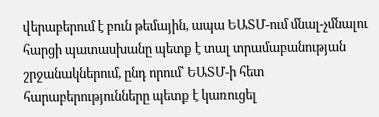վերաբերում է բուն թեմային, ապա ԵԱՏՄ-ում մնալ-չմնալու հարցի պատասխանը պետք է տալ տրամաբանության շրջանակներում, ընդ որում՝ ԵԱՏՄ-ի հետ հարաբերությունները պետք է կառուցել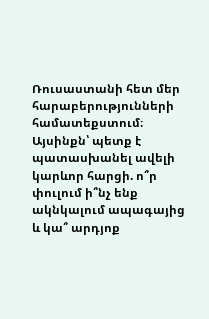Ռուսաստանի հետ մեր հարաբերությունների համատեքստում։ Այսինքն՝ պետք է պատասխանել ավելի կարևոր հարցի. ո՞ր փուլում ի՞նչ ենք ակնկալում ապագայից և կա՞ արդյոք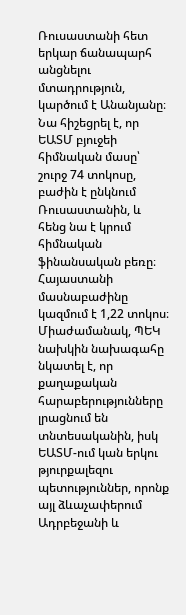Ռուսաստանի հետ երկար ճանապարհ անցնելու մտադրություն, կարծում է Անանյանը։
Նա հիշեցրել է, որ ԵԱՏՄ բյուջեի հիմնական մասը՝ շուրջ 74 տոկոսը, բաժին է ընկնում Ռուսաստանին, և հենց նա է կրում հիմնական ֆինանսական բեռը։ Հայաստանի մասնաբաժինը կազմում է 1,22 տոկոս։ Միաժամանակ, ՊԵԿ նախկին նախագահը նկատել է, որ քաղաքական հարաբերությունները լրացնում են տնտեսականին, իսկ ԵԱՏՄ-ում կան երկու թյուրքալեզու պետություններ, որոնք այլ ձևաչափերում Ադրբեջանի և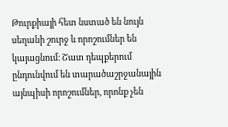Թուրքիայի հետ նստած են նույն սեղանի շուրջ և որոշումներ են կայացնում։ Շատ դեպքերում ընդունվում են տարածաշրջանային այնպիսի որոշումներ, որոնք չեն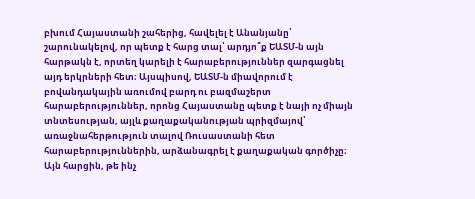բխում Հայաստանի շահերից, հավելել է Անանյանը՝ շարունակելով, որ պետք է հարց տալ՝ արդյո՞ք ԵԱՏՄ-ն այն հարթակն է, որտեղ կարելի է հարաբերություններ զարգացնել այդ երկրների հետ։ Այսպիսով, ԵԱՏՄ-ն միավորում է բովանդակային առումով բարդ ու բազմաշերտ հարաբերություններ, որոնց Հայաստանը պետք է նայի ոչ միայն տնտեսության, այլև քաղաքականության պրիզմայով՝ առաջնահերթություն տալով Ռուսաստանի հետ հարաբերություններին, արձանագրել է քաղաքական գործիչը։
Այն հարցին, թե ինչ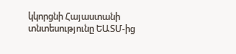կկորցնի Հայաստանի տնտեսությունը ԵԱՏՄ-ից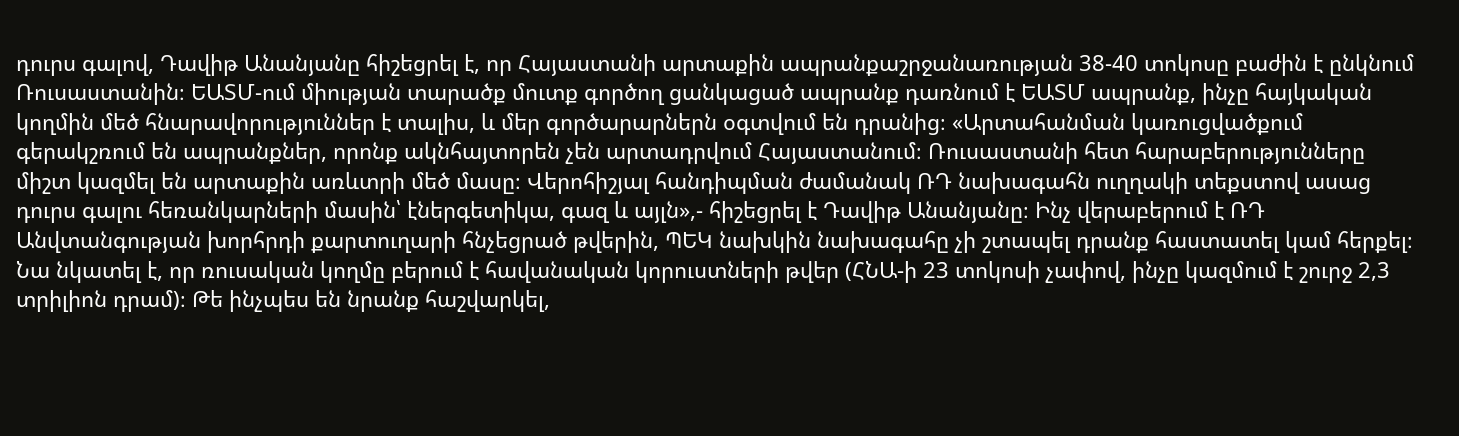դուրս գալով, Դավիթ Անանյանը հիշեցրել է, որ Հայաստանի արտաքին ապրանքաշրջանառության 38-40 տոկոսը բաժին է ընկնում Ռուսաստանին։ ԵԱՏՄ-ում միության տարածք մուտք գործող ցանկացած ապրանք դառնում է ԵԱՏՄ ապրանք, ինչը հայկական կողմին մեծ հնարավորություններ է տալիս, և մեր գործարարներն օգտվում են դրանից։ «Արտահանման կառուցվածքում գերակշռում են ապրանքներ, որոնք ակնհայտորեն չեն արտադրվում Հայաստանում։ Ռուսաստանի հետ հարաբերությունները միշտ կազմել են արտաքին առևտրի մեծ մասը։ Վերոհիշյալ հանդիպման ժամանակ ՌԴ նախագահն ուղղակի տեքստով ասաց դուրս գալու հեռանկարների մասին՝ էներգետիկա, գազ և այլն»,- հիշեցրել է Դավիթ Անանյանը։ Ինչ վերաբերում է ՌԴ Անվտանգության խորհրդի քարտուղարի հնչեցրած թվերին, ՊԵԿ նախկին նախագահը չի շտապել դրանք հաստատել կամ հերքել։ Նա նկատել է, որ ռուսական կողմը բերում է հավանական կորուստների թվեր (ՀՆԱ-ի 23 տոկոսի չափով, ինչը կազմում է շուրջ 2,3 տրիլիոն դրամ)։ Թե ինչպես են նրանք հաշվարկել,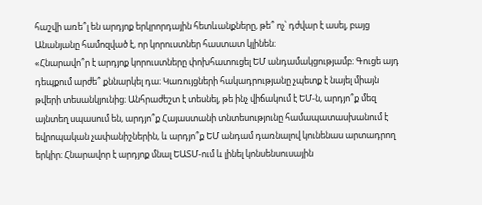հաշվի առե՞լ են արդյոք երկրորդային հետևանքները, թե՞ ոչ՝ դժվար է ասել, բայց Անանյանը համոզված է, որ կորուստներ հաստատ կլինեն։
«Հնարավո՞ր է արդյոք կորուստները փոխհատուցել ԵՄ անդամակցությամբ։ Գուցե այդ դեպքում արժե՞ քննարկել դա։ Կառույցների հակադրությանը չպետք է նայել միայն թվերի տեսանկյունից։ Անհրաժեշտ է տեսնել, թե ինչ վիճակում է ԵՄ-ն, արդյո՞ք մեզ այնտեղ սպասում են, արդյո՞ք Հայաստանի տնտեսությունը համապատասխանում է եվրոպական չափանիշներին, և արդյո՞ք ԵՄ անդամ դառնալով կունենաս արտադրող երկիր։ Հնարավոր է արդյոք մնալ ԵԱՏՄ-ում և լինել կոնսենսուսային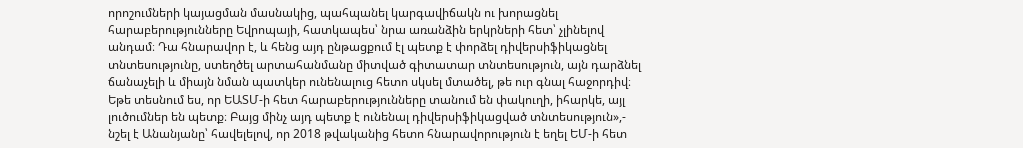որոշումների կայացման մասնակից, պահպանել կարգավիճակն ու խորացնել հարաբերությունները Եվրոպայի, հատկապես՝ նրա առանձին երկրների հետ՝ չլինելով անդամ։ Դա հնարավոր է, և հենց այդ ընթացքում էլ պետք է փորձել դիվերսիֆիկացնել տնտեսությունը, ստեղծել արտահանմանը միտված գիտատար տնտեսություն, այն դարձնել ճանաչելի և միայն նման պատկեր ունենալուց հետո սկսել մտածել, թե ուր գնալ հաջորդիվ։ Եթե տեսնում ես, որ ԵԱՏՄ-ի հետ հարաբերությունները տանում են փակուղի, իհարկե, այլ լուծումներ են պետք։ Բայց մինչ այդ պետք է ունենալ դիվերսիֆիկացված տնտեսություն»,- նշել է Անանյանը՝ հավելելով, որ 2018 թվականից հետո հնարավորություն է եղել ԵՄ-ի հետ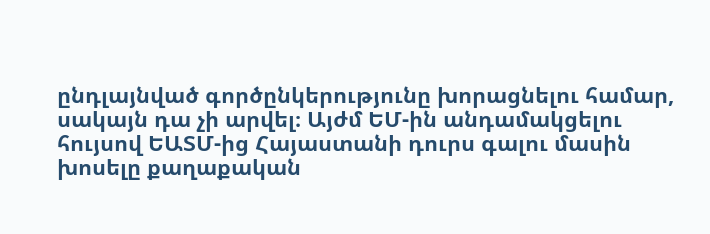ընդլայնված գործընկերությունը խորացնելու համար, սակայն դա չի արվել։ Այժմ ԵՄ-ին անդամակցելու հույսով ԵԱՏՄ-ից Հայաստանի դուրս գալու մասին խոսելը քաղաքական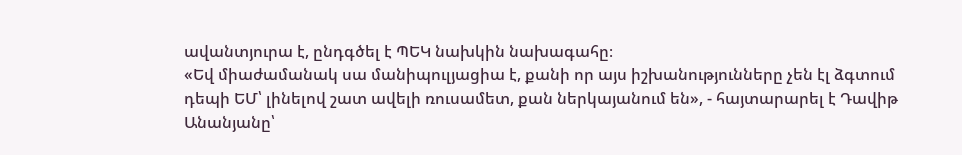ավանտյուրա է, ընդգծել է ՊԵԿ նախկին նախագահը։
«Եվ միաժամանակ սա մանիպուլյացիա է, քանի որ այս իշխանությունները չեն էլ ձգտում դեպի ԵՄ՝ լինելով շատ ավելի ռուսամետ, քան ներկայանում են», - հայտարարել է Դավիթ Անանյանը՝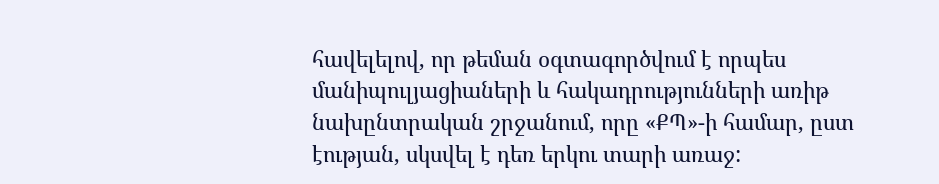հավելելով, որ թեման օգտագործվում է որպես մանիպուլյացիաների և հակադրությունների առիթ նախընտրական շրջանում, որը «ՔՊ»-ի համար, ըստ էության, սկսվել է դեռ երկու տարի առաջ: